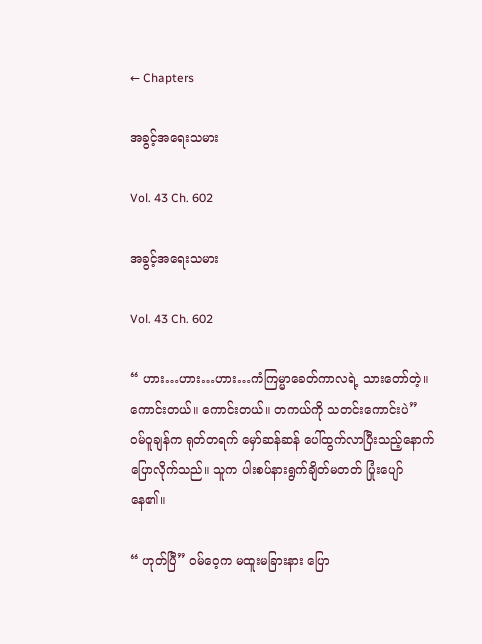← Chapters

အခွင့်အရေးသမား

Vol. 43 Ch. 602

အခွင့်အရေးသမား

Vol. 43 Ch. 602

“ ဟား…ဟား…ဟား…ကံကြမ္မာခေတ်ကာလရဲ့ သားတော်တဲ့။ ကောင်းတယ်။ ကောင်းတယ်။ တကယ်ကို သတင်းကောင်းပဲ” ဝမ်ဝူချန်က ရုတ်တရက် မှော်ဆန်ဆန် ပေါ်ထွက်လာပြီးသည့်နောက် ပြောလိုက်သည်။ သူက ပါးစပ်နားရွက်ချိတ်မတတ် ပြုံးပျော်နေ၏။

“ ဟုတ်ပြီ” ဝမ်ဝေ့က မထူးမခြားနား ပြော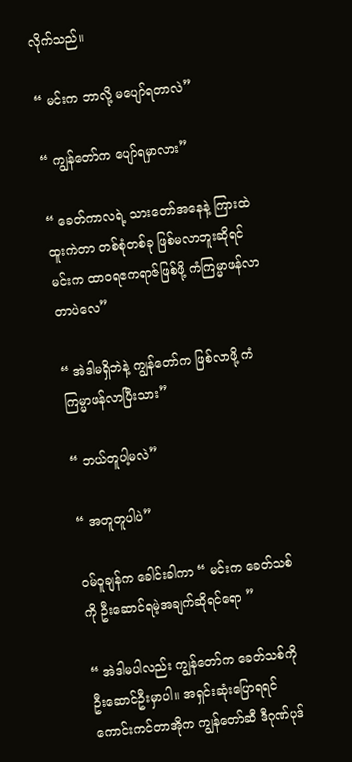လိုက်သည်။

“ မင်းက ဘာလို့ မပျော်ရတာလဲ”

“ ကျွန်တော်က ပျော်ရမှာလား”

“ ခေတ်ကာလရဲ့ သားတော်အနေနဲ့ ကြားထဲ ထူးကဲတာ တစ်စုံတစ်ခု ဖြစ်မလာဘူးဆိုရင် မင်းက ထာဝရဧကရာဇ်ဖြစ်ဖို့ ကံကြမ္မာဖန်လာတာပဲလေ”

“ အဲဒါမရှိဘဲနဲ့ ကျွန်တော်က ဖြစ်လာဖို့ ကံကြမ္မာဖန်လာပြီးသား”

“ ဘယ်တူပါ့မလဲ”

“ အတူတူပါပဲ”

ဝမ်ဝူချန်က ခေါင်းခါကာ “ မင်းက ခေတ်သစ်ကို ဦးဆောင်ရမဲ့အချက်ဆိုရင်ရော ”

“ အဲဒါမပါလည်း ကျွန်တော်က ခေတ်သစ်ကို ဦးဆောင်ဦးမှာပါ။ အရှင်းဆုံးပြောရရင် ကောင်းကင်တာအိုက ကျွန်တော်ဆီ ဒီဂုဏ်ပုဒ်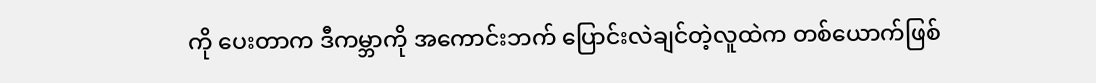ကို ပေးတာက ဒီကမ္ဘာကို အကောင်းဘက် ပြောင်းလဲချင်တဲ့လူထဲက တစ်ယောက်ဖြစ်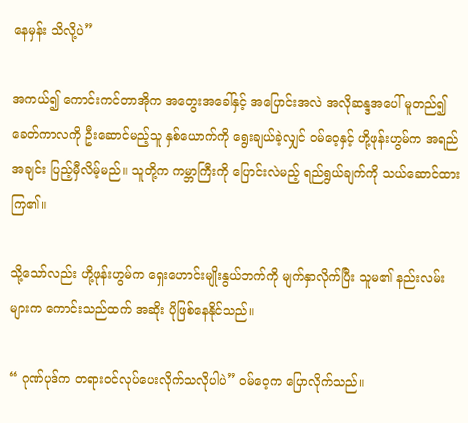နေမှန်း သိလို့ပဲ”

အကယ်၍ ကောင်းကင်တာအိုက အတွေးအခေါ်နှင့် အပြောင်းအလဲ အလိုဆန္ဒအပေါ် မူတည်၍ ခေတ်ကာလကို ဦးဆောင်မည့်သူ နှစ်ယောက်ကို ရွေးချယ်ခဲ့လျှင် ဝမ်ဝေ့နှင့် ဟို့ဖုန်းဟွမ်က အရည်အချင်း ပြည့်မှီလိမ့်မည်။ သူတို့က ကမ္ဘာကြီးကို ပြောင်းလဲမည့် ရည်ရွယ်ချက်ကို သယ်ဆောင်ထားကြ၏။

သို့သော်လည်း ဟို့ဖုန်းဟွမ်က ရှေးဟောင်းမျိုးနွယ်ဘက်ကို မျက်နှာလိုက်ပြီး သူမ၏ နည်းလမ်းများက ကောင်းသည်ထက် အဆိုး ပိုဖြစ်နေနိုင်သည်။

“ ဂုဏ်ပုဒ်က တရားဝင်လုပ်ပေးလိုက်သလိုပါပဲ” ဝမ်ဝေ့က ပြောလိုက်သည်။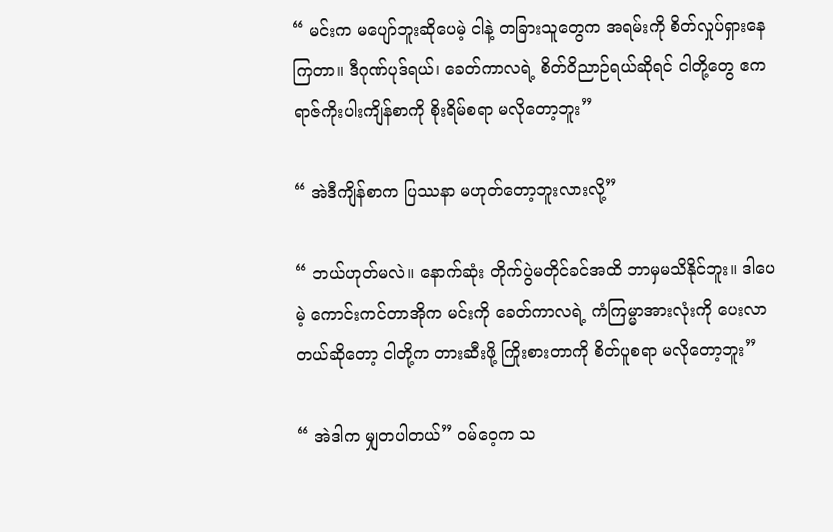“ မင်းက မပျော်ဘူးဆိုပေမဲ့ ငါနဲ့ တခြားသူတွေက အရမ်းကို စိတ်လှုပ်ရှားနေကြတာ။ ဒီဂုဏ်ပုဒ်ရယ်၊ ခေတ်ကာလရဲ့ စိတ်ဝိညာဉ်ရယ်ဆိုရင် ငါတို့တွေ ဧကရာဇ်ကိုးပါးကျိန်စာကို စိုးရိမ်စရာ မလိုတော့ဘူး”

“ အဲဒီကျိန်စာက ပြဿနာ မဟုတ်တော့ဘူးလားလို့”

“ ဘယ်ဟုတ်မလဲ။ နောက်ဆုံး တိုက်ပွဲမတိုင်ခင်အထိ ဘာမှမသိနိုင်ဘူး။ ဒါပေမဲ့ ကောင်းကင်တာအိုက မင်းကို ခေတ်ကာလရဲ့ ကံကြမ္မာအားလုံးကို ပေးလာတယ်ဆိုတော့ ငါတို့က တားဆီးဖို့ ကြိုးစားတာကို စိတ်ပူစရာ မလိုတော့ဘူး”

“ အဲဒါက မျှတပါတယ်” ဝမ်ဝေ့က သ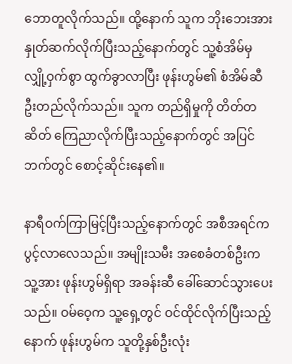ဘောတူလိုက်သည်။ ထို့နောက် သူက ဘိုးဘေးအား နှုတ်ဆက်လိုက်ပြီးသည့်နောက်တွင် သူ့စံအိမ်မှ လျှို့ဝှက်စွာ ထွက်ခွာလာပြီး ဖုန်းဟွမ်၏ စံအိမ်ဆီ ဦးတည်လိုက်သည်။ သူက တည်ရှိမှုကို တိတ်တဆိတ် ကြေညာလိုက်ပြီးသည့်နောက်တွင် အပြင်ဘက်တွင် စောင့်ဆိုင်းနေ၏။

နာရီဝက်ကြာမြင့်ပြီးသည့်နောက်တွင် အစီအရင်က ပွင့်လာလေသည်။ အမျိုးသမီး အစေခံတစ်ဦးက သူ့အား ဖုန်းဟွမ်ရှိရာ အခန်းဆီ ခေါ်ဆောင်သွားပေးသည်။ ဝမ်ဝေ့က သူ့ရှေ့တွင် ဝင်ထိုင်လိုက်ပြီးသည့်နောက် ဖုန်းဟွမ်က သူတို့နှစ်ဦးလုံး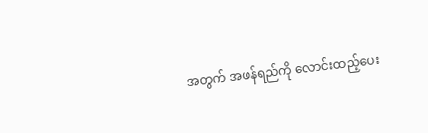အတွက် အဖန်ရည်ကို လောင်းထည့်ပေး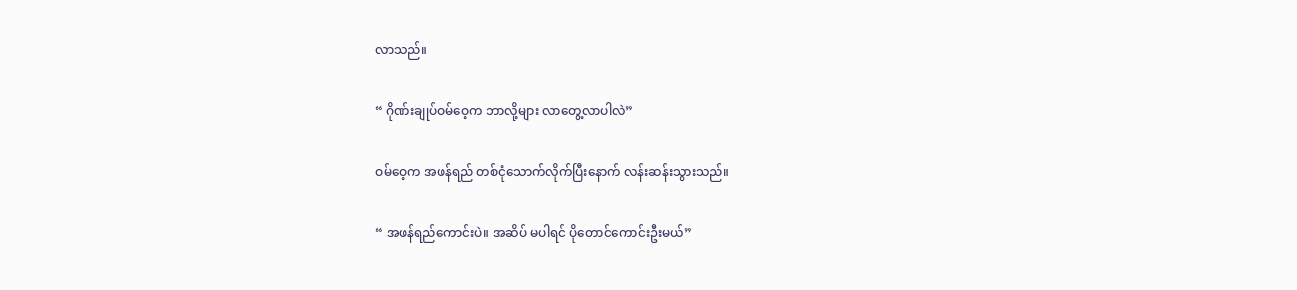လာသည်။

“ ဂိုဏ်းချုပ်ဝမ်ဝေ့က ဘာလို့များ လာတွေ့လာပါလဲ”

ဝမ်ဝေ့က အဖန်ရည် တစ်ငုံသောက်လိုက်ပြီးနောက် လန်းဆန်းသွားသည်။

“ အဖန်ရည်ကောင်းပဲ။ အဆိပ် မပါရင် ပိုတောင်ကောင်းဦးမယ်”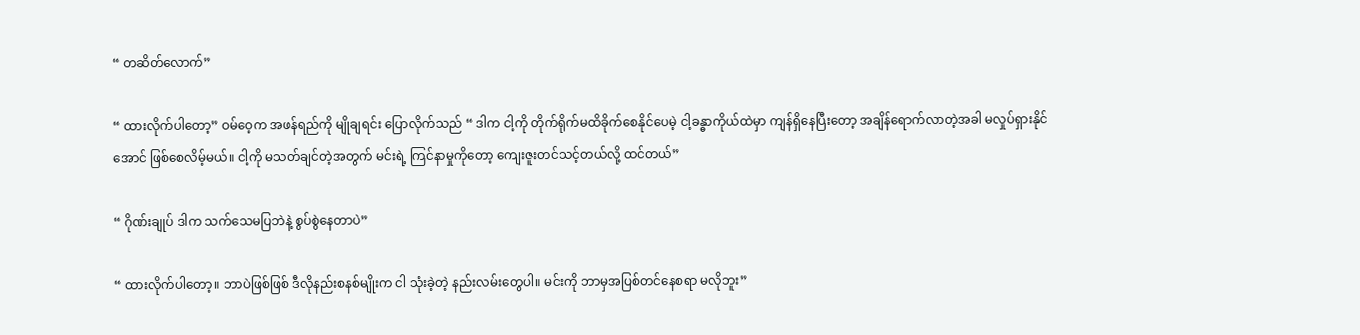“ တဆိတ်လောက်”

“ ထားလိုက်ပါတော့” ဝမ်ဝေ့က အဖန်ရည်ကို မျိုချရင်း ပြောလိုက်သည် “ ဒါက ငါ့ကို တိုက်ရိုက်မထိခိုက်စေနိုင်ပေမဲ့ ငါ့ခန္ဓာကိုယ်ထဲမှာ ကျန်ရှိနေပြီးတော့ အချိန်ရောက်လာတဲ့အခါ မလှုပ်ရှားနိုင်အောင် ဖြစ်စေလိမ့်မယ်။ ငါ့ကို မသတ်ချင်တဲ့အတွက် မင်းရဲ့ ကြင်နာမှုကိုတော့ ကျေးဇူးတင်သင့်တယ်လို့ ထင်တယ်”

“ ဂိုဏ်းချုပ် ဒါက သက်သေမပြဘဲနဲ့ စွပ်စွဲနေတာပဲ”

“ ထားလိုက်ပါတော့။ ဘာပဲဖြစ်ဖြစ် ဒီလိုနည်းစနစ်မျိုးက ငါ သုံးခဲ့တဲ့ နည်းလမ်းတွေပါ။ မင်းကို ဘာမှအပြစ်တင်နေစရာ မလိုဘူး”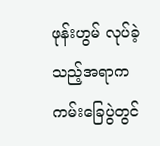ဖုန်းဟွမ် လုပ်ခဲ့သည့်အရာက ကမ်းခြေပွဲတွင်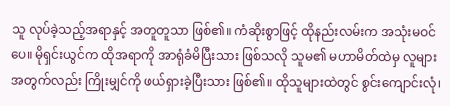သူ လုပ်ခဲ့သည့်အရာနှင့် အတူတူသာ ဖြစ်၏။ ကံဆိုးစွာဖြင့် ထိုနည်းလမ်းက အသုံးမဝင်ပေ။ မိုရှင်းယွင်က ထိုအရာကို အာရုံခံမိပြီးသား ဖြစ်သလို သူမ၏ မဟာမိတ်ထဲမှ လူများအတွက်လည်း ကြိုးမျှင်ကို ဖယ်ရှားခဲ့ပြီးသား ဖြစ်၏။ ထိုသူများထဲတွင် စွင်းကျောင်းလုံ၊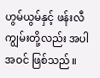ဟွမ်ယွမ်နှင့် ဖန်းလီကျွမ်းတို့လည်း အပါအဝင် ဖြစ်သည်။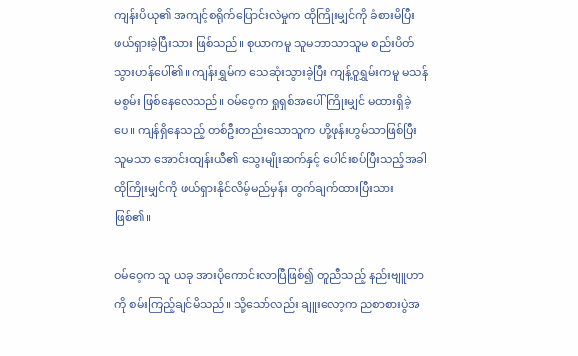ကျန်းပိယု၏ အကျင့်စရိုက်ပြောင်းလဲမှုက ထိုကြိုးမျှင်ကို ခံစားမိပြီး ဖယ်ရှားခဲ့ပြီးသား ဖြစ်သည်။ စုယာကမူ သူမဘာသာသူမ စည်းပိတ်သွားဟန်ပေါ်၏။ ကျန်းရွှမ်က သေဆုံးသွားခဲ့ပြီး ကျန့်ဝူရွှမ်းကမူ မသန်မစွမ်း ဖြစ်နေလေသည်။ ဝမ်ဝေ့က ရှုရှစ်အပေါ် ကြိုးမျှင် မထားရှိခဲ့ပေ။ ကျန်ရှိနေသည့် တစ်ဦးတည်းသောသူက ဟို့ဖုန်းဟွမ်သာဖြစ်ပြီး သူမသာ အောင်းထျန်းယီ၏ သွေးမျိုးဆက်နှင့် ပေါင်းစပ်ပြီးသည့်အခါ ထိုကြိုးမျှင်ကို ဖယ်ရှားနိုင်လိမ့်မည်မှန်း တွက်ချက်ထားပြီးသား ဖြစ်၏။

ဝမ်ဝေ့က သူ ယခု အားပိုကောင်းလာပြီဖြစ်၍ တူညီသည့် နည်းဗျူဟာကို စမ်းကြည့်ချင်မိသည်။ သို့သော်လည်း ချူးလော့က ညစာစားပွဲအ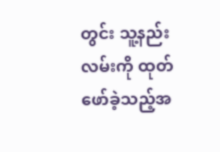တွင်း သူ့နည်းလမ်းကို ထုတ်ဖော်ခဲ့သည့်အ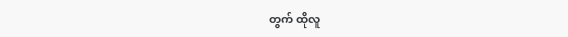တွက် ထိုလူ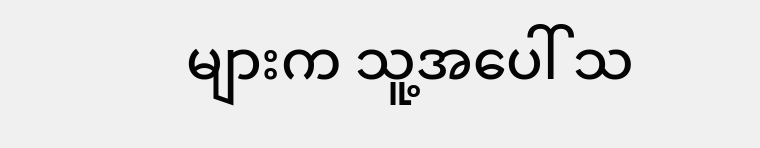များက သူ့အပေါ် သ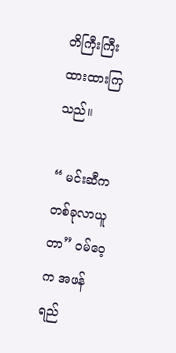တိကြီးကြီး ထားထားကြသည်။

“ မင်းဆီက တစ်ခုလာယူတာ” ဝမ်ဝေ့က အဖန်ရည်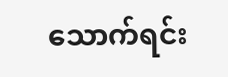သောက်ရင်း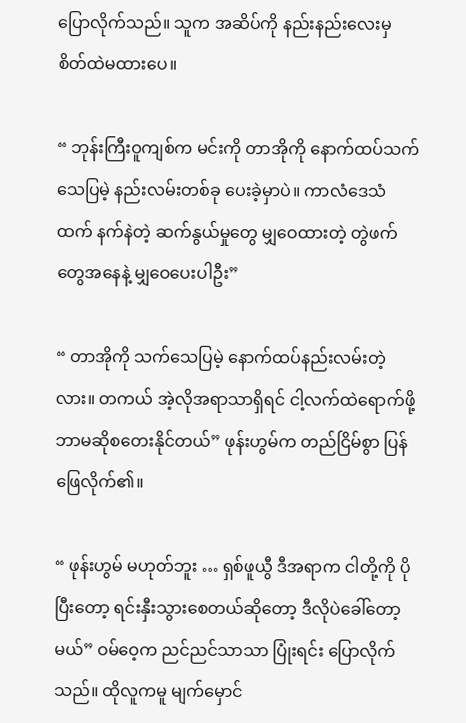ပြောလိုက်သည်။ သူက အဆိပ်ကို နည်းနည်းလေးမှ စိတ်ထဲမထားပေ။

“ ဘုန်းကြီးဝူကျစ်က မင်းကို တာအိုကို နောက်ထပ်သက်သေပြမဲ့ နည်းလမ်းတစ်ခု ပေးခဲ့မှာပဲ။ ကာလံဒေသံထက် နက်နဲတဲ့ ဆက်နွယ်မှုတွေ မျှဝေထားတဲ့ တွဲဖက်တွေအနေနဲ့ မျှဝေပေးပါဦး”

“ တာအိုကို သက်သေပြမဲ့ နောက်ထပ်နည်းလမ်းတဲ့လား။ တကယ် အဲ့လိုအရာသာရှိရင် ငါ့လက်ထဲရောက်ဖို့ ဘာမဆိုစတေးနိုင်တယ်” ဖုန်းဟွမ်က တည်ငြိမ်စွာ ပြန်ဖြေလိုက်၏။

“ ဖုန်းဟွမ် မဟုတ်ဘူး … ရှစ်ဖူယွီ ဒီအရာက ငါတို့ကို ပိုပြီးတော့ ရင်းနှီးသွားစေတယ်ဆိုတော့ ဒီလိုပဲခေါ်တော့မယ်” ဝမ်ဝေ့က ညင်ညင်သာသာ ပြုံးရင်း ပြောလိုက်သည်။ ထိုလူကမူ မျက်မှောင်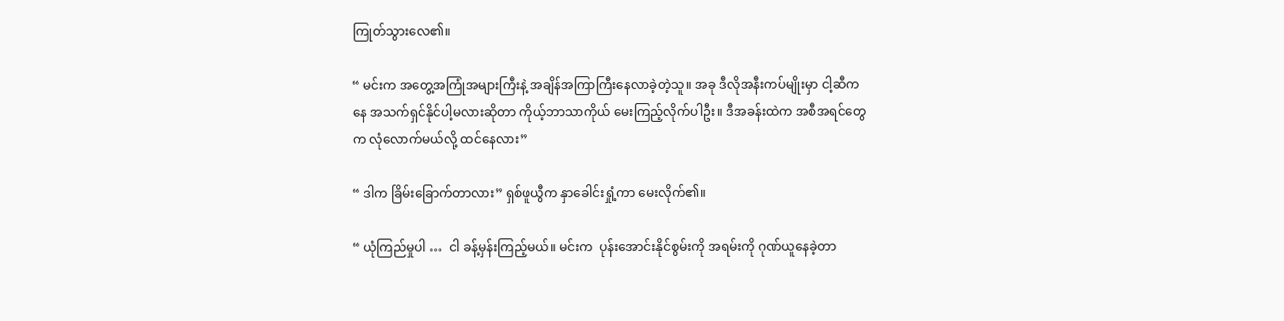ကြုတ်သွားလေ၏။

“ မင်းက အတွေ့အကြုံအများကြီးနဲ့ အချိန်အကြာကြီးနေလာခဲ့တဲ့သူ။ အခု ဒီလိုအနီးကပ်မျိုးမှာ ငါ့ဆီကနေ အသက်ရှင်နိုင်ပါ့မလားဆိုတာ ကိုယ့်ဘာသာကိုယ် မေးကြည့်လိုက်ပါဦး။ ဒီအခန်းထဲက အစီအရင်တွေက လုံလောက်မယ်လို့ ထင်နေလား”

“ ဒါက ခြိမ်းခြောက်တာလား” ရှစ်ဖူယွီက နှာခေါင်းရှုံ့ကာ မေးလိုက်၏။

“ ယုံကြည်မှုပါ …  ငါ ခန့်မှန်းကြည့်မယ်။ မင်းက  ပုန်းအောင်းနိုင်စွမ်းကို အရမ်းကို ဂုဏ်ယူနေခဲ့တာ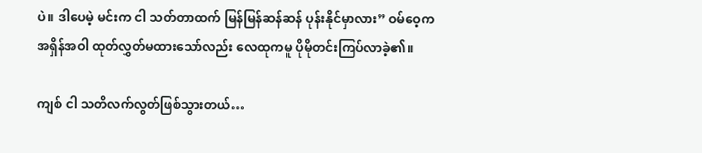ပဲ။ ဒါပေမဲ့ မင်းက ငါ သတ်တာထက် မြန်မြန်ဆန်ဆန် ပုန်းနိုင်မှာလား” ဝမ်ဝေ့က အရှိန်အဝါ ထုတ်လွှတ်မထားသော်လည်း လေထုကမူ ပိုမိုတင်းကြပ်လာခဲ့၏။

ကျစ် ငါ သတိလက်လွတ်ဖြစ်သွားတယ်…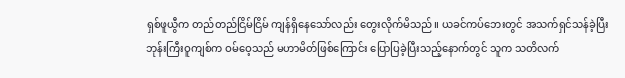ရှစ်ဖူယွီက တည်တည်ငြိမ်ငြိမ် ကျန်ရှိနေသော်လည်း တွေးလိုက်မိသည်။ ယခင်ကပ်ဘေးတွင် အသက်ရှင်သန်ခဲ့ပြီး ဘုန်းကြီးဝူကျစ်က ဝမ်ဝေ့သည် မဟာမိတ်ဖြစ်ကြောင်း ပြောပြခဲ့ပြီးသည့်နောက်တွင် သူက သတိလက်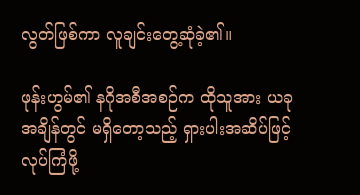လွတ်ဖြစ်ကာ လူချင်းတွေ့ဆုံခဲ့၏။

ဖုန်းဟွမ်၏ နဂိုအစီအစဉ်က ထိုသူအား ယခုအချိန်တွင် မရှိတော့သည့် ရှားပါးအဆိပ်ဖြင့် လုပ်ကြံဖို့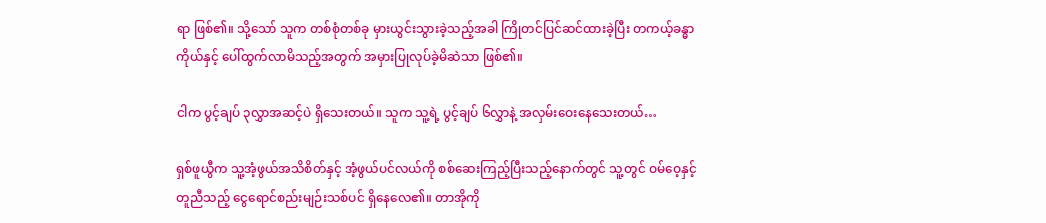ရာ ဖြစ်၏။ သို့သော် သူက တစ်စုံတစ်ခု မှားယွင်းသွားခဲ့သည့်အခါ ကြိုတင်ပြင်ဆင်ထားခဲ့ပြီး တကယ့်ခန္ဓာကိုယ်နှင့် ပေါ်ထွက်လာမိသည့်အတွက် အမှားပြုလုပ်ခဲ့မိဆဲသာ ဖြစ်၏။

ငါက ပွင့်ချပ် ၃လွှာအဆင့်ပဲ ရှိသေးတယ်။ သူက သူ့ရဲ့ ပွင့်ချပ် ၆လွှာနဲ့ အလှမ်းဝေးနေသေးတယ်…

ရှစ်ဖူယွီက သူ့အံ့ဖွယ်အသိစိတ်နှင့် အံ့ဖွယ်ပင်လယ်ကို စစ်ဆေးကြည့်ပြီးသည့်နောက်တွင် သူ့တွင် ဝမ်ဝေ့နှင့် တူညီသည့် ငွေရောင်စည်းမျဉ်းသစ်ပင် ရှိနေလေ၏။ တာအိုကို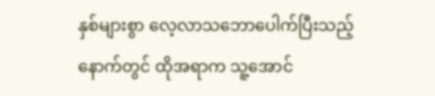နှစ်များစွာ လေ့လာသဘောပေါက်ပြီးသည့်နောက်တွင် ထိုအရာက သူ့အောင်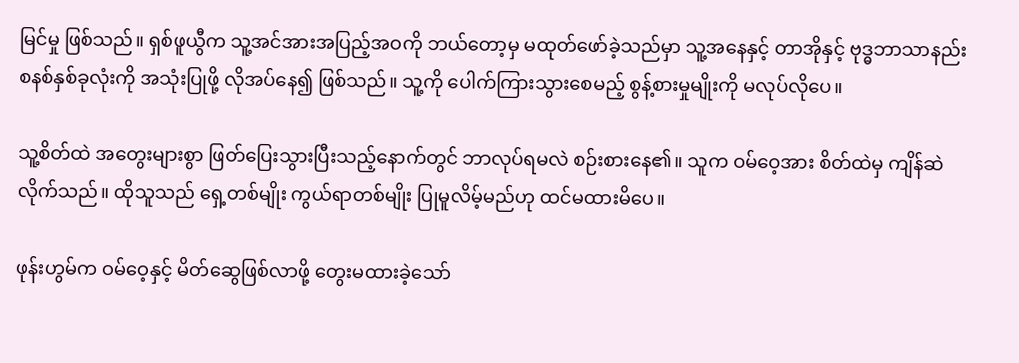မြင်မှု ဖြစ်သည်။ ရှစ်ဖူယွီက သူ့အင်အားအပြည့်အဝကို ဘယ်တော့မှ မထုတ်ဖော်ခဲ့သည်မှာ သူ့အနေနှင့် တာအိုနှင့် ဗုဒ္ဓဘာသာနည်းစနစ်နှစ်ခုလုံးကို အသုံးပြုဖို့ လိုအပ်နေ၍ ဖြစ်သည်။ သူ့ကို ပေါက်ကြားသွားစေမည့် စွန့်စားမှုမျိုးကို မလုပ်လိုပေ။

သူ့စိတ်ထဲ အတွေးများစွာ ဖြတ်ပြေးသွားပြီးသည့်နောက်တွင် ဘာလုပ်ရမလဲ စဉ်းစားနေ၏။ သူက ဝမ်ဝေ့အား စိတ်ထဲမှ ကျိန်ဆဲလိုက်သည်။ ထိုသူသည် ရှေ့တစ်မျိုး ကွယ်ရာတစ်မျိုး ပြုမူလိမ့်မည်ဟု ထင်မထားမိပေ။

ဖုန်းဟွမ်က ဝမ်ဝေ့နှင့် မိတ်ဆွေဖြစ်လာဖို့ တွေးမထားခဲ့သော်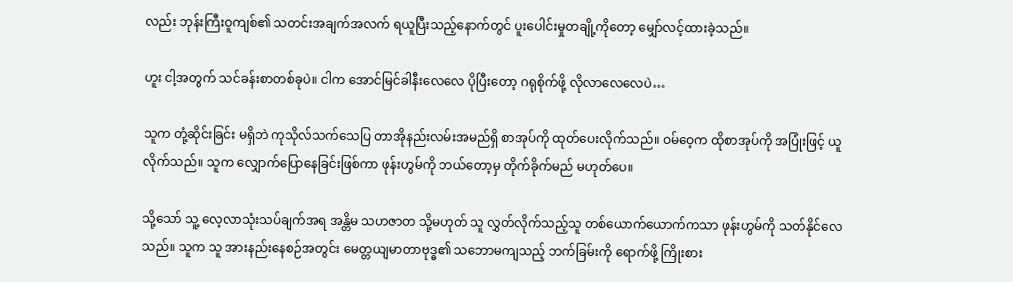လည်း ဘုန်းကြီးဝူကျစ်၏ သတင်းအချက်အလက် ရယူပြီးသည့်နောက်တွင် ပူးပေါင်းမှုတချို့ကိုတော့ မျှော်လင့်ထားခဲ့သည်။

ဟူး ငါ့အတွက် သင်ခန်းစာတစ်ခုပဲ။ ငါက အောင်မြင်ခါနီးလေလေ ပိုပြီးတော့ ဂရုစိုက်ဖို့ လိုလာလေလေပဲ…

သူက တုံ့ဆိုင်းခြင်း မရှိဘဲ ကုသိုလ်သက်သေပြ တာအိုနည်းလမ်းအမည်ရှိ စာအုပ်ကို ထုတ်ပေးလိုက်သည်။ ဝမ်ဝေ့က ထိုစာအုပ်ကို အပြုံးဖြင့် ယူလိုက်သည်။ သူက လျှောက်ပြောနေခြင်းဖြစ်ကာ ဖုန်းဟွမ်ကို ဘယ်တော့မှ တိုက်ခိုက်မည် မဟုတ်ပေ။

သို့သော် သူ့ လေ့လာသုံးသပ်ချက်အရ အန္တိမ သဟဇာတ သို့မဟုတ် သူ လွှတ်လိုက်သည့်သူ တစ်ယောက်ယောက်ကသာ ဖုန်းဟွမ်ကို သတ်နိုင်လေသည်။ သူက သူ အားနည်းနေစဉ်အတွင်း မေတ္တယျမာတာဗုဒ္ဓ၏ သဘောမကျသည့် ဘက်ခြမ်းကို ရောက်ဖို့ ကြိုးစား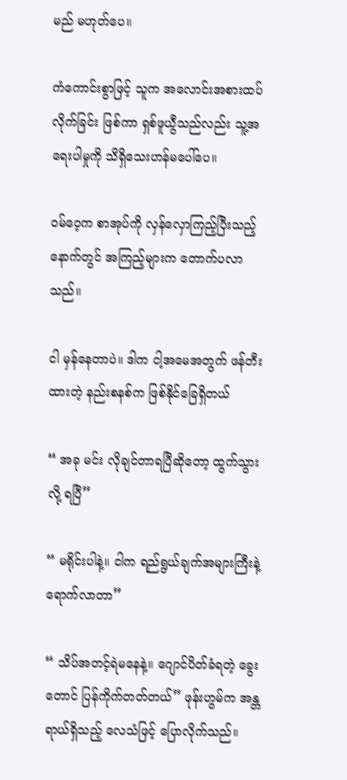မည် မဟုတ်ပေ။

ကံကောင်းစွာဖြင့် သူက အလောင်းအစားထပ်လိုက်ခြင်း ဖြစ်ကာ ရှစ်ဖူယွီသည်လည်း သူ့အရေးပါမှုကို သိရှိသေးဟန်မပေါ်ပေ။

ဝမ်ဝေ့က စာအုပ်ကို လှန်လှောကြည့်ပြီးသည့်နောက်တွင် အကြည့်များက တောက်ပလာသည်။

ငါ မှန်နေတာပဲ။ ဒါက ငါ့အမေအတွက် ဖန်တီးထားတဲ့ နည်းစနစ်က ဖြစ်နိုင်ခြေရှိတယ်

“ အခု မင်း လိုချင်တာရပြီဆိုတော့ ထွက်သွားလို့ ရပြီ”

“ မရိုင်းပါနဲ့။ ငါက ရည်ရွယ်ချက်အများကြီးနဲ့ ရောက်လာတာ”

“ သိပ်အတင့်ရဲမနေနဲ့။ ဂျောင်ပိတ်ခံရတဲ့ ခွေးတောင် ပြန်ကိုက်တတ်တယ်” ဖုန်းဟွမ်က အန္တရာယ်ရှိသည့် လေသံဖြင့် ပြောလိုက်သည်။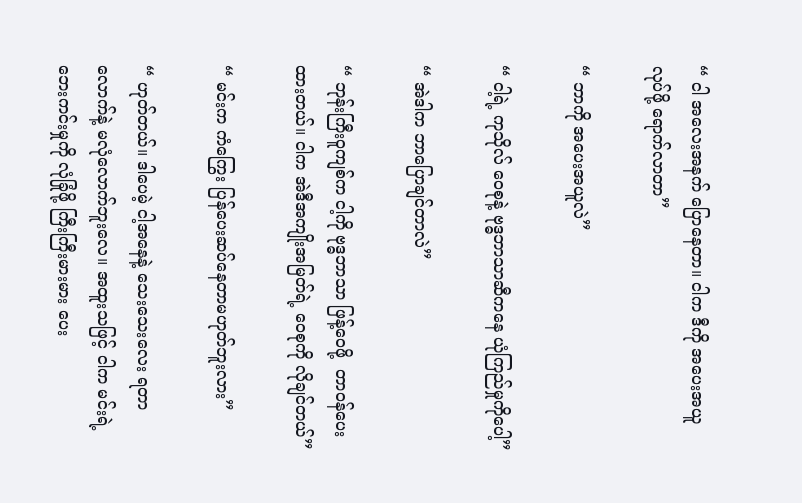“ ငါ အလေးအနက် ပြောနေတာ။ ငါက ဒီကို အပေးအယူ လုပ်ဖို့ ရောက်လာတာ”

“ ဘာကို အပေးအယူလဲ”

“ ငါ့ရဲ့ ကုသိုလ် ဝေစုနဲ့ ဗုဒ္ဓဘာသာဆီကနေ ယုံကြည်မှုကိုပေါ့”

“ အဲဒါက ဘာပြောချင်တာလဲ”

“ ဘုန်းကြီးဝူကျစ်က ငါ့ကို ဗုဒ္ဓဘာသာ ဖြန့်ဝေဖို့  တာဝန်ပေးထားတယ်။ ငါက အဲဒီအကျိုးအမြတ်ရဲ့ ဝေစုကို လိုချင်တယ်”

“ မင်းက ကံကြွေး ပြန်ပေးဆပ်နေတာမဟုတ်ဘူးလား”

“ ဟုတ်တယ်။ ဒါပေမဲ့ ငါ့အနေနဲ့ သေးသေးလေး ရတာလောက်နဲ့ မလုံလောက်ဘူးလေ။ အထူးသဖြင့် ငါက မင်းရဲ့ဘေးကင်းမှုကို လုံခြုံဖို့ ကြီးကြီးမားမား ပေး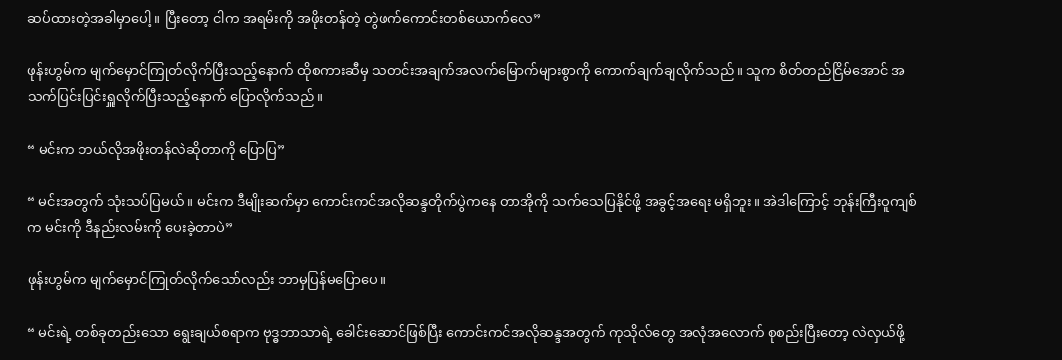ဆပ်ထားတဲ့အခါမှာပေါ့။ ပြီးတော့ ငါက အရမ်းကို အဖိုးတန်တဲ့ တွဲဖက်ကောင်းတစ်ယောက်လေ”

ဖုန်းဟွမ်က မျက်မှောင်ကြုတ်လိုက်ပြီးသည့်နောက် ထိုစကားဆီမှ သတင်းအချက်အလက်မြောက်များစွာကို ကောက်ချက်ချလိုက်သည်။ သူက စိတ်တည်ငြိမ်အောင် အသက်ပြင်းပြင်းရှူလိုက်ပြီးသည့်နောက် ပြောလိုက်သည်။

“ မင်းက ဘယ်လိုအဖိုးတန်လဲဆိုတာကို ပြောပြ”

“ မင်းအတွက် သုံးသပ်ပြမယ်။ မင်းက ဒီမျိုးဆက်မှာ ကောင်းကင်အလိုဆန္ဒတိုက်ပွဲကနေ တာအိုကို သက်သေပြနိုင်ဖို့ အခွင့်အရေး မရှိဘူး။ အဲဒါကြောင့် ဘုန်းကြီးဝူကျစ်က မင်းကို ဒီနည်းလမ်းကို ပေးခဲ့တာပဲ”

ဖုန်းဟွမ်က မျက်မှောင်ကြုတ်လိုက်သော်လည်း ဘာမှပြန်မပြောပေ။

“ မင်းရဲ့ တစ်ခုတည်းသော ရွေးချယ်စရာက ဗုဒ္ဓဘာသာရဲ့ ခေါင်းဆောင်ဖြစ်ပြီး ကောင်းကင်အလိုဆန္ဒအတွက် ကုသိုလ်တွေ အလုံအလောက် စုစည်းပြီးတော့ လဲလှယ်ဖို့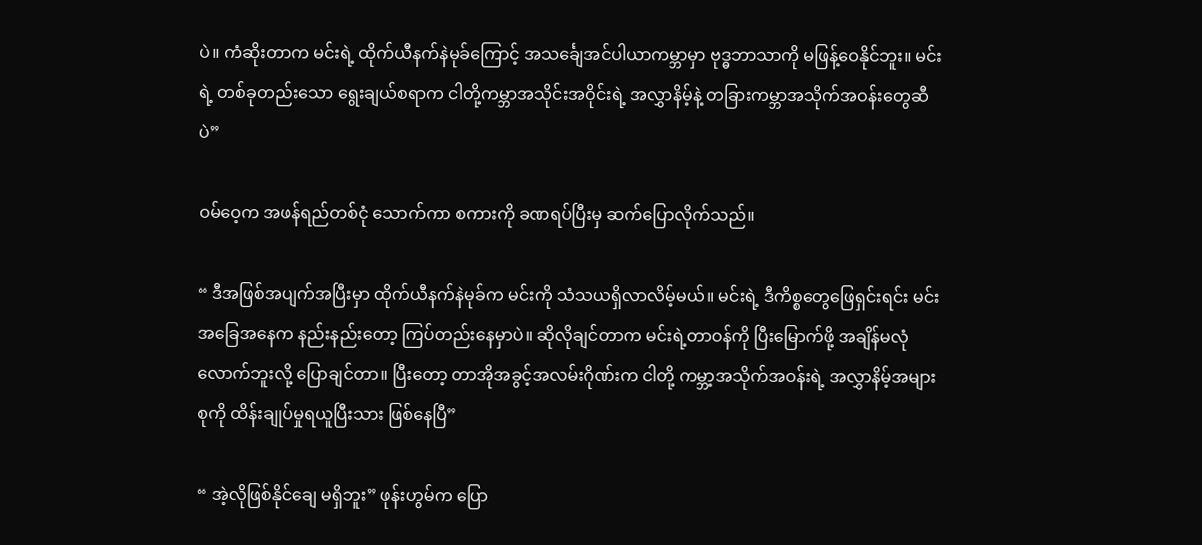ပဲ။ ကံဆိုးတာက မင်းရဲ့ ထိုက်ယီနက်နဲမုခ်ကြောင့် အသင်္ချေအင်ပါယာကမ္ဘာမှာ ဗုဒ္ဓဘာသာကို မဖြန့်ဝေနိုင်ဘူး။ မင်းရဲ့ တစ်ခုတည်းသော ရွေးချယ်စရာက ငါတို့ကမ္ဘာအသိုင်းအဝိုင်းရဲ့ အလွှာနိမ့်နဲ့ တခြားကမ္ဘာအသိုက်အဝန်းတွေဆီပဲ”

ဝမ်ဝေ့က အဖန်ရည်တစ်ငုံ သောက်ကာ စကားကို ခဏရပ်ပြီးမှ ဆက်ပြောလိုက်သည်။

“ ဒီအဖြစ်အပျက်အပြီးမှာ ထိုက်ယီနက်နဲမုခ်က မင်းကို သံသယရှိလာလိမ့်မယ်။ မင်းရဲ့ ဒီကိစ္စတွေဖြေရှင်းရင်း မင်းအခြေအနေက နည်းနည်းတော့ ကြပ်တည်းနေမှာပဲ။ ဆိုလိုချင်တာက မင်းရဲ့တာဝန်ကို ပြီးမြောက်ဖို့ အချိန်မလုံလောက်ဘူးလို့ ပြောချင်တာ။ ပြီးတော့ တာအိုအခွင့်အလမ်းဂိုဏ်းက ငါတို့ ကမ္ဘာ့အသိုက်အဝန်းရဲ့ အလွှာနိမ့်အများစုကို ထိန်းချုပ်မှုရယူပြီးသား ဖြစ်နေပြီ”

“ အဲ့လိုဖြစ်နိုင်ချေ မရှိဘူး” ဖုန်းဟွမ်က ပြော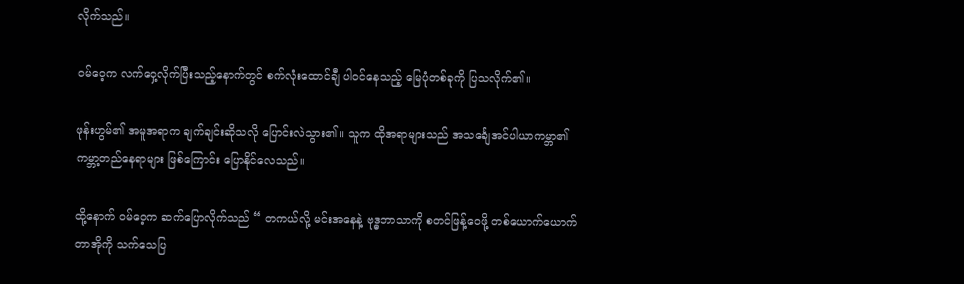လိုက်သည်။

ဝမ်ဝေ့က လက်ဝှေ့လိုက်ပြီးသည့်နောက်တွင် စက်လုံးထောင်ချီ ပါဝင်နေသည့် မြေပုံတစ်ခုကို ပြသလိုက်၏။

ဖုန်းဟွမ်၏ အမူအရာက ချက်ချင်းဆိုသလို ပြောင်းလဲသွား၏။ သူက ထိုအရာများသည် အသင်္ချေအင်ပါယာကမ္ဘာ၏ ကမ္ဘာ့တည်နေရာများ ဖြစ်ကြောင်း ပြောနိုင်လေသည်။

ထို့နောက် ဝမ်ဝေ့က ဆက်ပြောလိုက်သည် “ တကယ်လို့ မင်းအနေနဲ့ ဗုဒ္ဓဘာသာကို စတင်ဖြန့်ဝေဖို့ တစ်ယောက်ယောက် တာအိုကို သက်သေပြ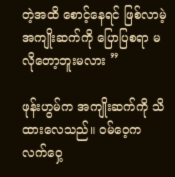တဲ့အထိ စောင့်နေရင် ဖြစ်လာမဲ့ အကျိုးဆက်ကို ပြောပြစရာ မလိုတော့ဘူးမလား ”

ဖုန်းဟွမ်က အကျိုးဆက်ကို သိထားလေသည်။ ဝမ်ဝေ့က လက်ဝှေ့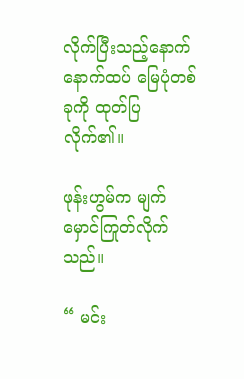လိုက်ပြီးသည့်နောက် နောက်ထပ် မြေပုံတစ်ခုကို ထုတ်ပြလိုက်၏။

ဖုန်းဟွမ်က မျက်မှောင်ကြုတ်လိုက်သည်။

“ မင်း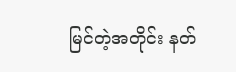မြင်တဲ့အတိုင်း နတ်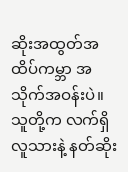ဆိုးအထွတ်အထိပ်ကမ္ဘာ အသိုက်အဝန်းပဲ။ သူတို့က လက်ရှိ လူသားနဲ့ နတ်ဆိုး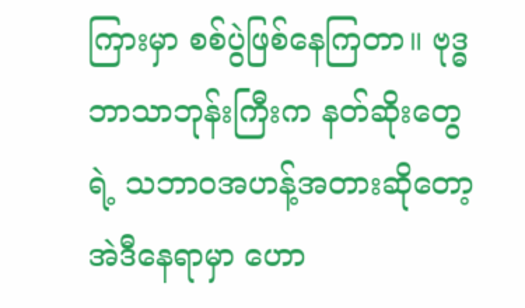ကြားမှာ စစ်ပွဲဖြစ်နေကြတာ။ ဗုဒ္ဓဘာသာဘုန်းကြီးက နတ်ဆိုးတွေရဲ့ သဘာဝအဟန့်အတားဆိုတော့ အဲဒီနေရာမှာ ဟော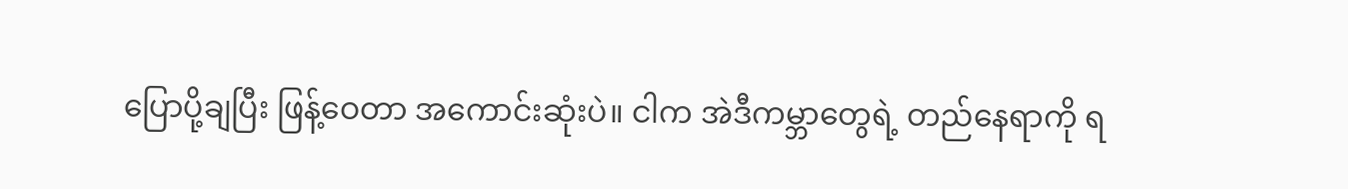ပြောပို့ချပြီး ဖြန့်ဝေတာ အကောင်းဆုံးပဲ။ ငါက အဲဒီကမ္ဘာတွေရဲ့ တည်နေရာကို ရ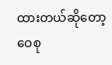ထားတယ်ဆိုတော့ ဝေစု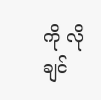ကို လိုချင်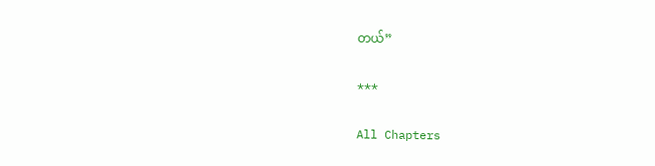တယ်”

***

All Chapters